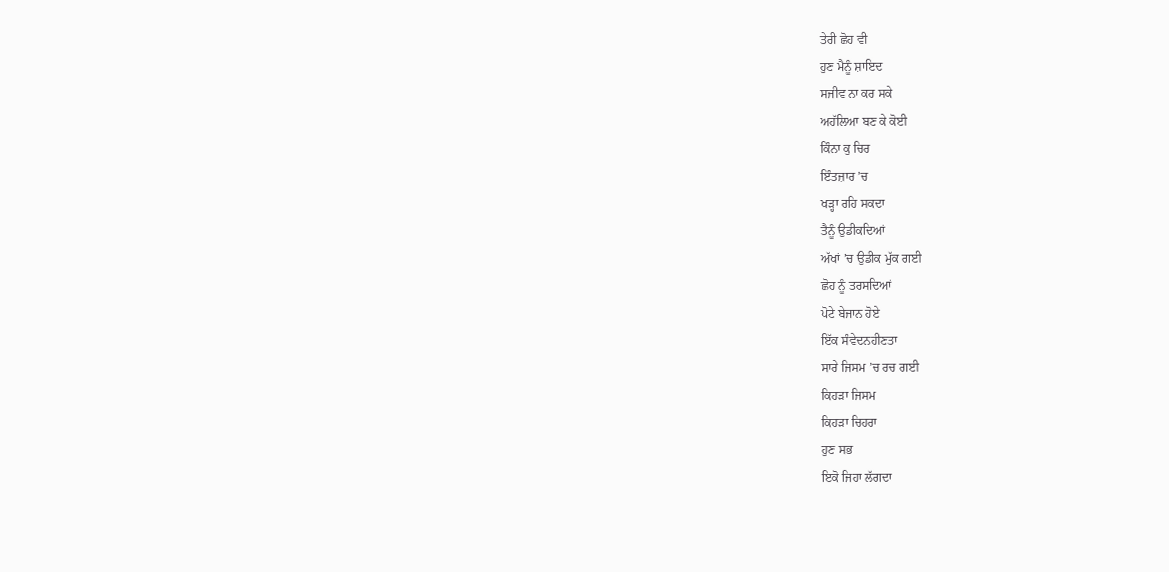ਤੇਰੀ ਛੋਹ ਵੀ
ਹੁਣ ਮੈਨੂੰ ਸ਼ਾਇਦ
ਸਜੀਵ ਨਾ ਕਰ ਸਕੇ
ਅਹੱਲਿਆ ਬਣ ਕੇ ਕੋਈ
ਕਿੰਨਾ ਕੁ ਚਿਰ
ਇੰਤਜ਼ਾਰ ’ਚ
ਖੜ੍ਹਾ ਰਹਿ ਸਕਦਾ
ਤੈਨੂੰ ਉਡੀਕਦਿਆਂ
ਅੱਖਾਂ ’ਚ ਉਡੀਕ ਮੁੱਕ ਗਈ
ਛੋਹ ਨੂੰ ਤਰਸਦਿਆਂ
ਪੋਟੇ ਬੇਜਾਨ ਹੋਏ
ਇੱਕ ਸੰਵੇਦਨਹੀਣਤਾ
ਸਾਰੇ ਜਿਸਮ ’ਚ ਰਚ ਗਈ
ਕਿਹੜਾ ਜਿਸਮ
ਕਿਹੜਾ ਚਿਹਰਾ
ਹੁਣ ਸਭ
ਇਕੋ ਜਿਹਾ ਲੱਗਦਾ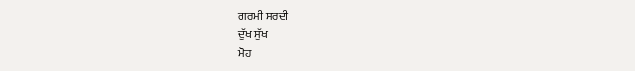ਗਰਮੀ ਸਰਦੀ
ਦੁੱਖ ਸੁੱਖ
ਮੋਹ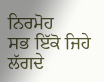ਨਿਰਮੋਹ
ਸਭ ਇੱਕੋ ਜਿਹੇ ਲੱਗਦੇ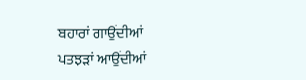ਬਹਾਰਾਂ ਗਾਉਂਦੀਆਂ
ਪਤਝੜਾਂ ਆਉਂਦੀਆਂ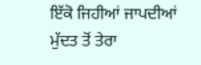ਇੱਕੋ ਜਿਹੀਆਂ ਜਾਪਦੀਆਂ
ਮੁੱਦਤ ਤੋਂ ਤੇਰਾ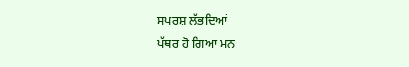ਸਪਰਸ਼ ਲੱਭਦਿਆਂ
ਪੱਥਰ ਹੋ ਗਿਆ ਮਨ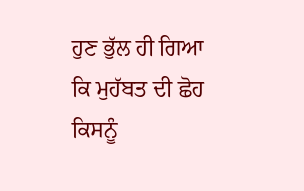ਹੁਣ ਭੁੱਲ ਹੀ ਗਿਆ
ਕਿ ਮੁਹੱਬਤ ਦੀ ਛੋਹ
ਕਿਸਨੂੰ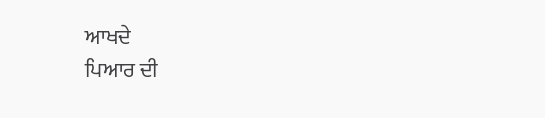ਆਖਦੇ
ਪਿਆਰ ਦੀ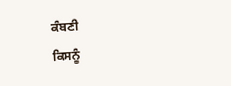ਕੰਬਣੀ
ਕਿਸਨੂੰ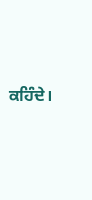ਕਹਿੰਦੇ।